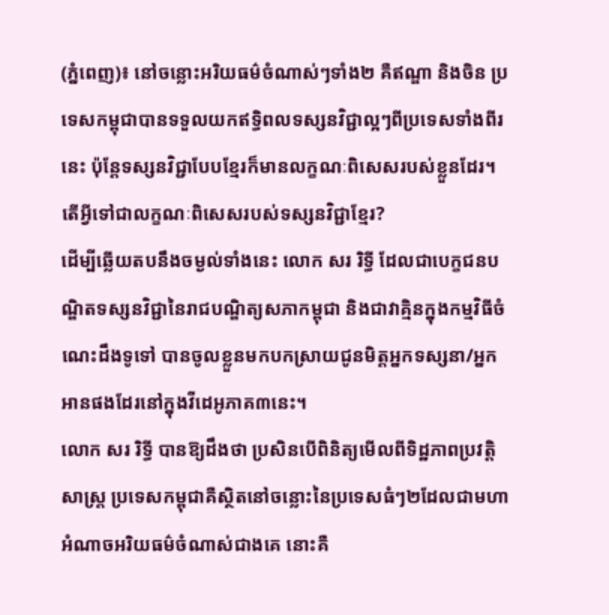(ភ្នំពេញ)៖ នៅចន្លោះអរិយធម៌ចំណាស់ៗទាំង២ គឺឥណ្ឌា និងចិន ប្រទេសកម្ពុជាបានទទួលយកឥទ្ធិពលទស្សនវិជ្ជាល្អៗពីប្រទេសទាំងពីរនេះ ប៉ុន្តែទស្សនវិជ្ជាបែបខ្មែរក៏មានលក្ខណៈពិសេសរបស់ខ្លួនដែរ។ តើអ្វីទៅជាលក្ខណៈពិសេសរបស់ទស្សនវិជ្ជាខ្មែរ?
ដើម្បីឆ្លើយតបនឹងចម្ងល់ទាំងនេះ លោក សរ រិទ្ធី ដែលជាបេក្ខជនបណ្ឌិតទស្សនវិជ្ជានៃរាជបណ្ឌិត្យសភាកម្ពុជា និងជាវាគ្មិនក្នុងកម្មវិធីចំណេះដឹងទូទៅ បានចូលខ្លួនមកបកស្រាយជូនមិត្តអ្នកទស្សនា/អ្នកអានផងដែរនៅក្នុងវីដេអូភាគ៣នេះ។
លោក សរ រិទ្ធី បានឱ្យដឹងថា ប្រសិនបើពិនិត្យមើលពីទិដ្ឋភាពប្រវត្តិសាស្ត្រ ប្រទេសកម្ពុជាគឺស្ថិតនៅចន្លោះនៃប្រទេសធំៗ២ដែលជាមហាអំណាចអរិយធម៌ចំណាស់ជាងគេ នោះគឺ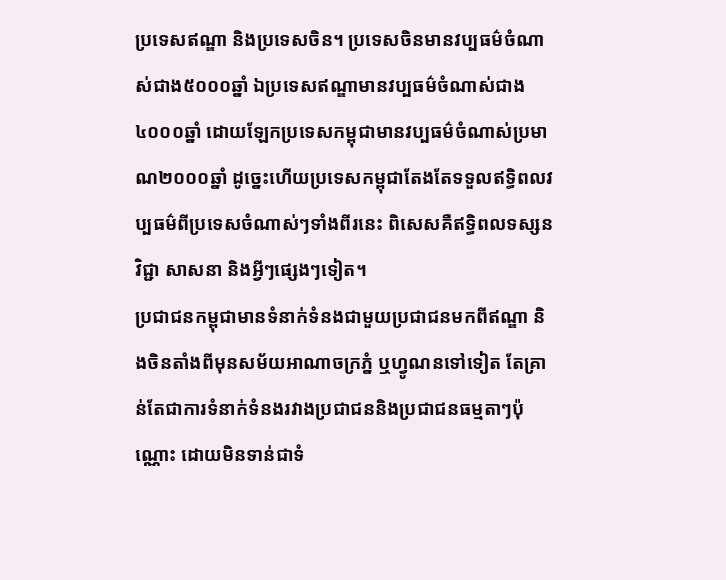ប្រទេសឥណ្ឌា និងប្រទេសចិន។ ប្រទេសចិនមានវប្បធម៌ចំណាស់ជាង៥០០០ឆ្នាំ ឯប្រទេសឥណ្ឌាមានវប្បធម៌ចំណាស់ជាង៤០០០ឆ្នាំ ដោយឡែកប្រទេសកម្ពុជាមានវប្បធម៌ចំណាស់ប្រមាណ២០០០ឆ្នាំ ដូច្នេះហើយប្រទេសកម្ពុជាតែងតែទទួលឥទ្ធិពលវប្បធម៌ពីប្រទេសចំណាស់ៗទាំងពីរនេះ ពិសេសគឺឥទ្ធិពលទស្សនវិជ្ជា សាសនា និងអ្វីៗផ្សេងៗទៀត។
ប្រជាជនកម្ពុជាមានទំនាក់ទំនងជាមួយប្រជាជនមកពីឥណ្ឌា និងចិនតាំងពីមុនសម័យអាណាចក្រភ្នំ ឬហ្វូណនទៅទៀត តែគ្រាន់តែជាការទំនាក់ទំនងរវាងប្រជាជននិងប្រជាជនធម្មតាៗប៉ុណ្ណោះ ដោយមិនទាន់ជាទំ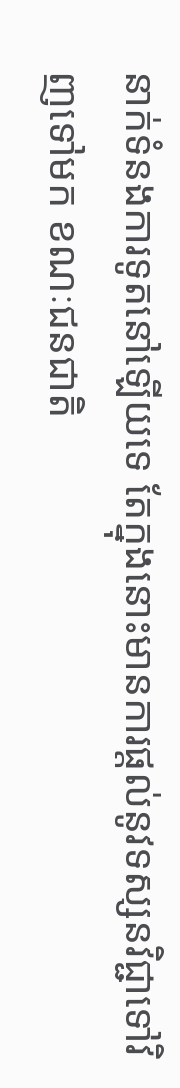នាក់ទំនងការទូតនៅឡើយទេ តែក្នុងនោះមានការផ្ដល់នូវទស្សនវិជ្ជាទៅវិញទៅមក ខណៈជនជាតិ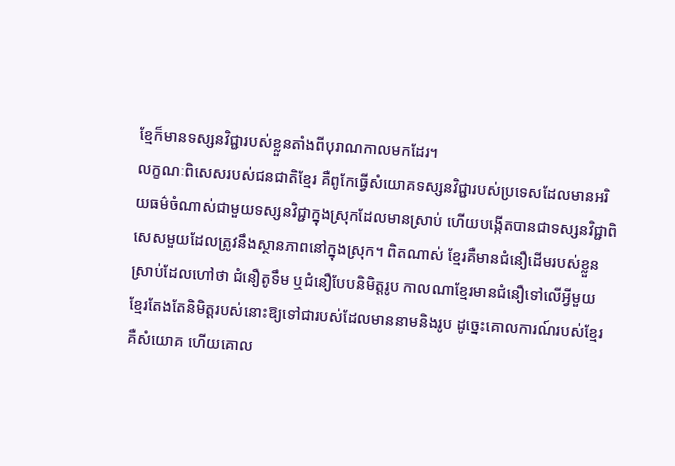ខ្មែក៏មានទស្សនវិជ្ជារបស់ខ្លួនតាំងពីបុរាណកាលមកដែរ។
លក្ខណៈពិសេសរបស់ជនជាតិខ្មែរ គឺពូកែធ្វើសំយោគទស្សនវិជ្ជារបស់ប្រទេសដែលមានអរិយធម៌ចំណាស់ជាមួយទស្សនវិជ្ជាក្នុងស្រុកដែលមានស្រាប់ ហើយបង្កើតបានជាទស្សនវិជ្ជាពិសេសមួយដែលត្រូវនឹងស្ថានភាពនៅក្នុងស្រុក។ ពិតណាស់ ខ្មែរគឺមានជំនឿដើមរបស់ខ្លួនស្រាប់ដែលហៅថា ជំនឿតូទឹម ឬជំនឿបែបនិមិត្តរូប កាលណាខ្មែរមានជំនឿទៅលើអ្វីមួយ ខ្មែរតែងតែនិមិត្តរបស់នោះឱ្យទៅជារបស់ដែលមាននាមនិងរូប ដូច្នេះគោលការណ៍របស់ខ្មែរ គឺសំយោគ ហើយគោល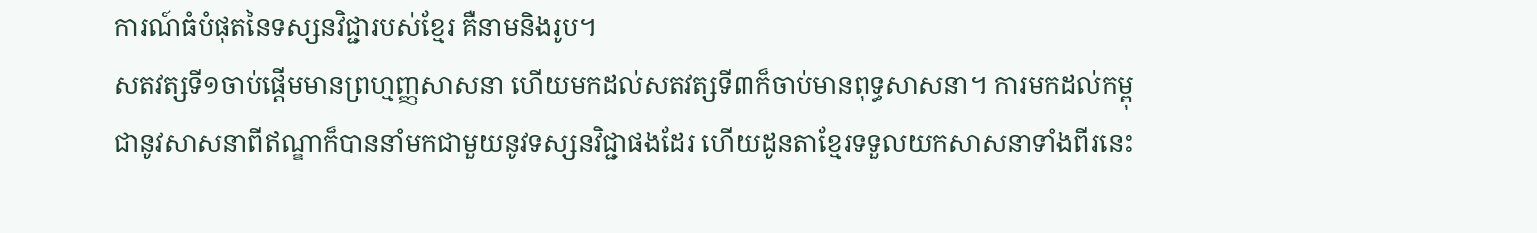ការណ៍ធំបំផុតនៃទស្សនវិជ្ជារបស់ខ្មែរ គឺនាមនិងរូប។
សតវត្សទី១ចាប់ផ្ដើមមានព្រហ្មញ្ញសាសនា ហើយមកដល់សតវត្សទី៣ក៏ចាប់មានពុទ្ធសាសនា។ ការមកដល់កម្ពុជានូវសាសនាពីឥណ្ឌាក៏បាននាំមកជាមួយនូវទស្សនវិជ្ជាផងដែរ ហើយដូនតាខ្មែរទទួលយកសាសនាទាំងពីរនេះ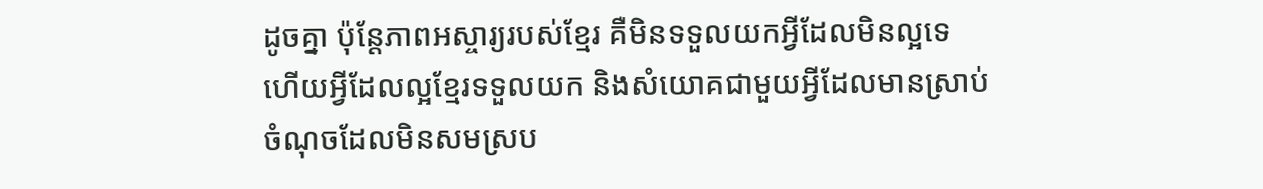ដូចគ្នា ប៉ុន្តែភាពអស្ចារ្យរបស់ខ្មែរ គឺមិនទទួលយកអ្វីដែលមិនល្អទេ ហើយអ្វីដែលល្អខ្មែរទទួលយក និងសំយោគជាមួយអ្វីដែលមានស្រាប់ ចំណុចដែលមិនសមស្រប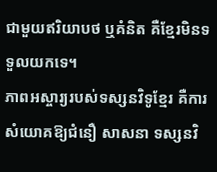ជាមួយឥរិយាបថ ឬគំនិត គឺខ្មែរមិនទទួលយកទេ។
ភាពអស្ចារ្យរបស់ទស្សនវិទូខ្មែរ គឺការសំយោគឱ្យជំនឿ សាសនា ទស្សនវិ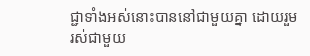ជ្ជាទាំងអស់នោះបាននៅជាមួយគ្នា ដោយរួមរស់ជាមួយ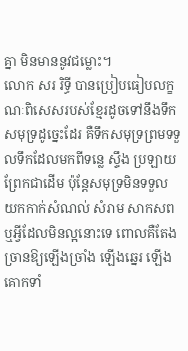គ្នា មិនមាននូវជម្លោះ។
លោក សរ រិទ្ធី បានប្រៀបធៀបលក្ខណៈពិសេសរបស់ខ្មែរដូចទៅនឹងទឹកសមុទ្រដូច្នេះដែរ គឺទឹកសមុទ្រព្រមទទួលទឹកដែលមកពីទន្លេ ស្ទឹង ប្រឡាយ ព្រែកជាដើម ប៉ុន្តែសមុទ្រមិនទទួលយកកាក់សំណល់ សំរាម សាកសព ឬអ្វីដែលមិនល្អនោះទេ ពោលគឺតែងច្រានឱ្យឡើងច្រាំង ឡើងឆ្នេរ ឡើងគោកទាំ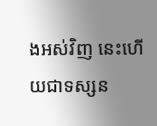ងអស់វិញ នេះហើយជាទស្សន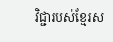វិជ្ជារបស់ខ្មែរស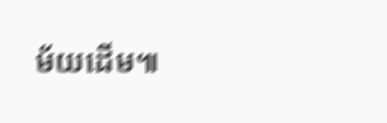ម័យដើម៕